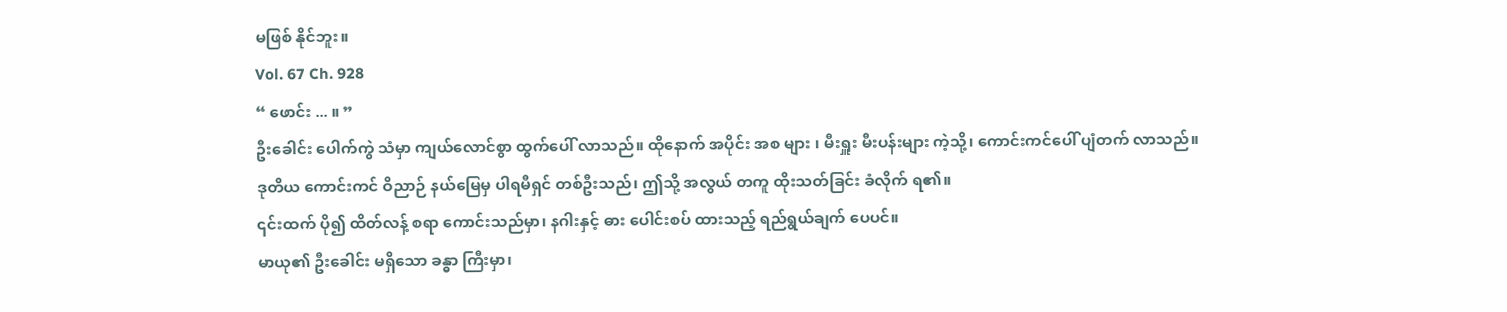မဖြစ် နိုင်ဘူး။
Vol. 67 Ch. 928
“ ဖောင်း ... ။ ”
ဦးခေါင်း ပေါက်ကွဲ သံမှာ ကျယ်လောင်စွာ ထွက်ပေါ် လာသည်။ ထိုနောက် အပိုင်း အစ များ ၊ မီးရှူး မီးပန်းများ ကဲ့သို့၊ ကောင်းကင်ပေါ် ပျံတက် လာသည်။
ဒုတိယ ကောင်းကင် ဝိညာဉ် နယ်မြေမှ ပါရမီရှင် တစ်ဦးသည်၊ ဤသို့ အလွယ် တကူ ထိုးသတ်ခြင်း ခံလိုက် ရ၏။
၎င်းထက် ပို၍ ထိတ်လန့် စရာ ကောင်းသည်မှာ၊ နဂါးနှင့် ဓား ပေါင်းစပ် ထားသည့် ရည်ရွယ်ချက် ပေပင်။
မာယု၏ ဦးခေါင်း မရှိသော ခန္ဓာ ကြီးမှာ၊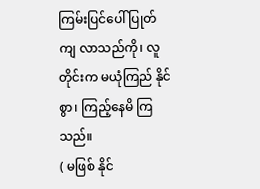ကြမ်းပြင်ပေါ် ပြုတ်ကျ လာသည်ကို၊ လူတိုင်းက မယုံကြည် နိုင်စွာ၊ ကြည့်နေမိ ကြသည်။
( မဖြစ် နိုင်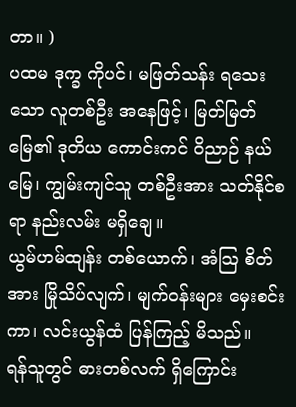တာ။ )
ပထမ ဒုက္ခ ကိုပင်၊ မဖြတ်သန်း ရသေးသော လူတစ်ဦး အနေဖြင့်၊ မြတ်မြတ် မြေ၏ ဒုတိယ ကောင်းကင် ဝိညာဉ် နယ်မြေ၊ ကျွမ်းကျင်သူ တစ်ဦးအား သတ်နိုင်စရာ နည်းလမ်း မရှိချေ။
ယွမ်ဟမ်ထျန်း တစ်ယောက်၊ အံသြ စိတ်အား မြိုသိပ်လျက်၊ မျက်ဝန်းများ မှေးစင်း ကာ၊ လင်းယွန်ထံ ပြန်ကြည့် မိသည်။
ရန်သူတွင် ဓားတစ်လက် ရှိကြောင်း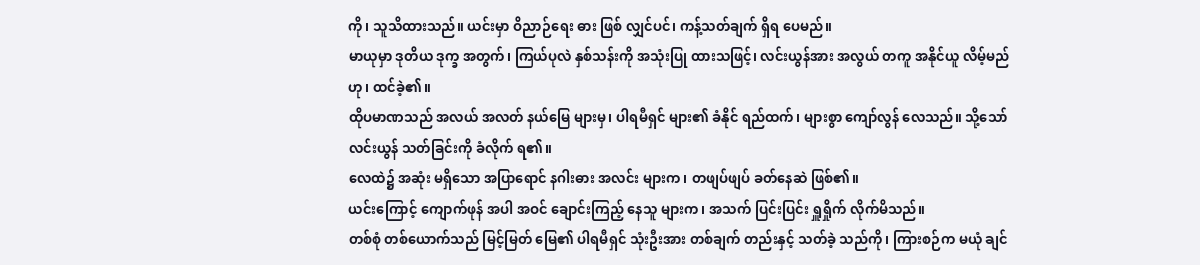ကို၊ သူသိထားသည်။ ယင်းမှာ ဝိညာဉ်ရေး ဓား ဖြစ် လျှင်ပင်၊ ကန့်သတ်ချက် ရှိရ ပေမည်။
မာယုမှာ ဒုတိယ ဒုက္ခ အတွက်၊ ကြယ်ပုလဲ နှစ်သန်းကို အသုံးပြု ထားသဖြင့်၊ လင်းယွန်အား အလွယ် တကူ အနိုင်ယူ လိမ့်မည်ဟု၊ ထင်ခဲ့၏။
ထိုပမာဏသည် အလယ် အလတ် နယ်မြေ များမှ၊ ပါရမီရှင် များ၏ ခံနိုင် ရည်ထက်၊ များစွာ ကျော်လွန် လေသည်။ သို့သော် လင်းယွန် သတ်ခြင်းကို ခံလိုက် ရ၏။
လေထဲ၌ အဆုံး မရှိသော အပြာရောင် နဂါးဓား အလင်း များက၊ တဖျပ်ဖျပ် ခတ်နေဆဲ ဖြစ်၏။
ယင်းကြောင့် ကျောက်ဖုန် အပါ အဝင် ချောင်းကြည့် နေသူ များက၊ အသက် ပြင်းပြင်း ရှူရှိုက် လိုက်မိသည်။
တစ်စုံ တစ်ယောက်သည် မြင့်မြတ် မြေ၏ ပါရမီရှင် သုံးဦးအား တစ်ချက် တည်းနှင့် သတ်ခဲ့ သည်ကို၊ ကြားစဉ်က မယုံ ချင်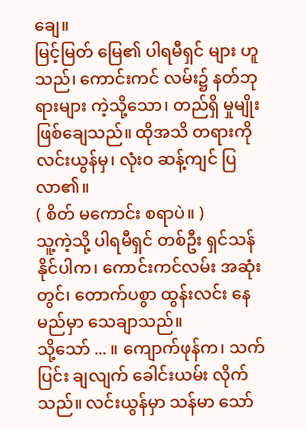ချေ။
မြင့်မြတ် မြေ၏ ပါရမီရှင် များ ဟူသည်၊ ကောင်းကင် လမ်း၌ နတ်ဘုရားများ ကဲ့သို့သော၊ တည်ရှိ မှုမျိုး ဖြစ်ချေသည်။ ထိုအသိ တရားကို လင်းယွန်မှ၊ လုံးဝ ဆန့်ကျင် ပြလာ၏။
( စိတ် မကောင်း စရာပဲ။ )
သူ့ကဲ့သို့ ပါရမီရှင် တစ်ဦး ရှင်သန် နိုင်ပါက၊ ကောင်းကင်လမ်း အဆုံးတွင်၊ တောက်ပစွာ ထွန်းလင်း နေမည်မှာ သေချာသည်။
သို့သော် ... ။ ကျောက်ဖုန်က၊ သက်ပြင်း ချလျက် ခေါင်းယမ်း လိုက်သည်။ လင်းယွန်မှာ သန်မာ သော်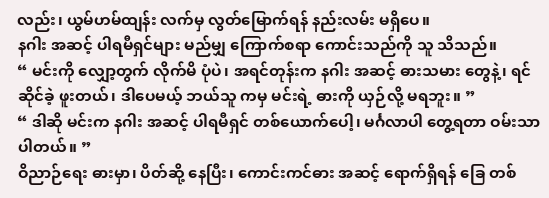လည်း၊ ယွမ်ဟမ်ထျန်း လက်မှ လွတ်မြောက်ရန် နည်းလမ်း မရှိပေ။
နဂါး အဆင့် ပါရမီရှင်များ မည်မျှ ကြောက်စရာ ကောင်းသည်ကို သူ သိသည်။
“ မင်းကို လျှော့တွက် လိုက်မိ ပုံပဲ၊ အရင်တုန်းက နဂါး အဆင့် ဓားသမား တွေနဲ့၊ ရင်ဆိုင်ခဲ့ ဖူးတယ်၊ ဒါပေမယ့် ဘယ်သူ ကမှ မင်းရဲ့ ဓားကို ယှဉ်လို့ မရဘူး။ ”
“ ဒါဆို မင်းက နဂါး အဆင့် ပါရမီရှင် တစ်ယောက်ပေါ့၊ မင်္ဂလာပါ တွေ့ရတာ ဝမ်းသာ ပါတယ်။ ”
ဝိညာဉ်ရေး ဓားမှာ၊ ပိတ်ဆို့ နေပြီး၊ ကောင်းကင်ဓား အဆင့် ရောက်ရှိရန် ခြေ တစ်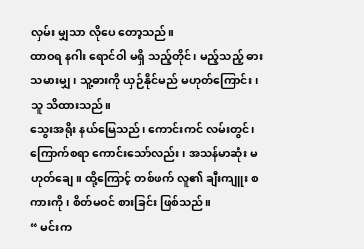လှမ်း မျှသာ လိုပေ တော့သည်။
ထာဝရ နဂါး ရောင်ဝါ မရှိ သည့်တိုင်၊ မည့်သည့် ဓား သမားမျှ၊ သူ့ဓားကို ယှဉ်နိုင်မည် မဟုတ်ကြောင်း၊ သူ သိထားသည်။
သွေးအရိုး နယ်မြေသည်၊ ကောင်းကင် လမ်းတွင်၊ ကြောက်စရာ ကောင်းသော်လည်း၊ အသန်မာဆုံး မဟုတ်ချေ။ ထို့ကြောင့် တစ်ဖက် လူ၏ ချီးကျူး စကားကို၊ စိတ်မဝင် စားခြင်း ဖြစ်သည်။
“ မင်းက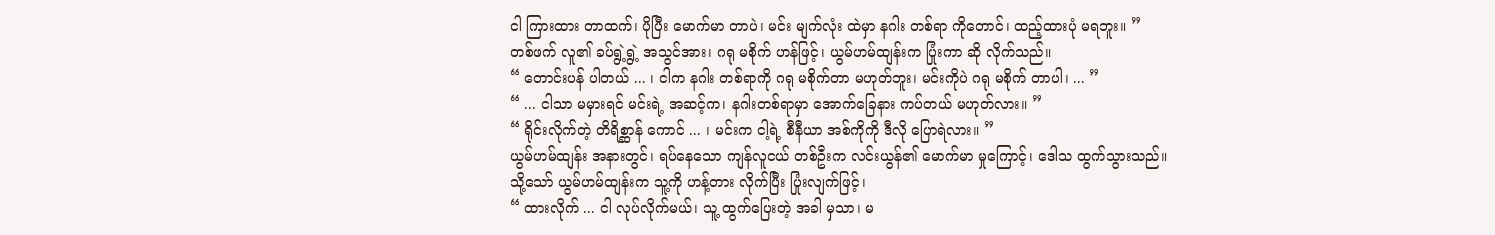ငါ ကြားထား တာထက်၊ ပိုပြီး မောက်မာ တာပဲ၊ မင်း မျက်လုံး ထဲမှာ နဂါး တစ်ရာ ကိုတောင်၊ ထည့်ထားပုံ မရဘူး။ ”
တစ်ဖက် လူ၏ ခပ်ရွဲ့ရွဲ့ အသွင်အား၊ ဂရု မစိုက် ဟန်ဖြင့်၊ ယွမ်ဟမ်ထျန်းက ပြုံးကာ ဆို လိုက်သည်။
“ တောင်းပန် ပါတယ် ... ၊ ငါက နဂါး တစ်ရာကို ဂရု မစိုက်တာ မဟုတ်ဘူး၊ မင်းကိုပဲ ဂရု မစိုက် တာပါ၊ ... ”
“ ... ငါသာ မမှားရင် မင်းရဲ့ အဆင့်က၊ နဂါးတစ်ရာမှာ အောက်ခြေနား ကပ်တယ် မဟုတ်လား။ ”
“ ရိုင်းလိုက်တဲ့ တိရိစ္ဆာန် ကောင် ... ၊ မင်းက ငါ့ရဲ့ စီနီယာ အစ်ကိုကို ဒီလို ပြောရဲလား။ ”
ယွမ်ဟမ်ထျန်း အနားတွင်၊ ရပ်နေသော ကျန်လူငယ် တစ်ဦးက လင်းယွန်၏ မောက်မာ မှုကြောင့်၊ ဒေါသ ထွက်သွားသည်။
သို့သော် ယွမ်ဟမ်ထျန်းက သူ့ကို ဟန့်တား လိုက်ပြီး ပြုံးလျက်ဖြင့်၊
“ ထားလိုက် ... ငါ လုပ်လိုက်မယ်၊ သူ့ ထွက်ပြေးတဲ့ အခါ မှသာ၊ မ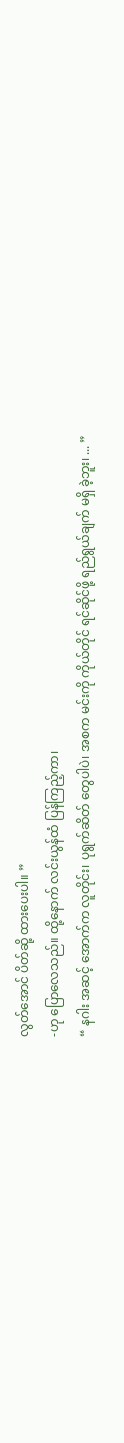လွတ်အောင် ပိတ်ဆို့ ထားပေးပါ။ ”
-ဟု ပြောလေသည်။ ထို့နောက် လင်းယွန်ထံ ပြန်ကြည့်ကာ၊
“ နဂါး အဆင့် အောက်က လူတိုင်း၊ ပုရွက်ဆိတ် တွေပါပဲ၊ အစက မင်းကို ကိုယ်တိုင် ရင်ဆိုင်ဖို့ ရည်ရွယ်ချက် မရှိ ခဲ့ဘူး၊ ... ”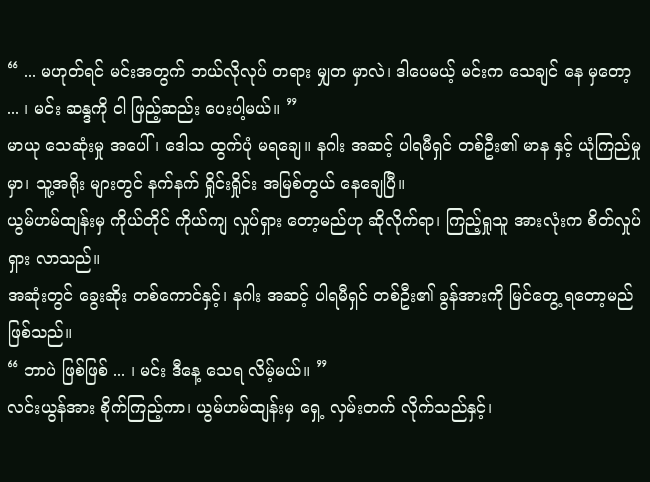“ ... မဟုတ်ရင် မင်းအတွက် ဘယ်လိုလုပ် တရား မျှတ မှာလဲ၊ ဒါပေမယ့် မင်းက သေချင် နေ မှတော့ ... ၊ မင်း ဆန္ဒကို ငါ ဖြည့်ဆည်း ပေးပါ့မယ်။ ”
မာယု သေဆုံးမှု အပေါ်၊ ဒေါသ ထွက်ပုံ မရချေ။ နဂါး အဆင့် ပါရမီရှင် တစ်ဦး၏ မာန နှင့် ယုံကြည်မှုမှာ၊ သူ့အရိုး များတွင် နက်နက် ရှိုင်းရှိုင်း အမြစ်တွယ် နေချေပြီ။
ယွမ်ဟမ်ထျန်းမှ ကိုယ်တိုင် ကိုယ်ကျ လှုပ်ရှား တော့မည်ဟု ဆိုလိုက်ရာ၊ ကြည့်ရှုသူ အားလုံးက စိတ်လှုပ်ရှား လာသည်။
အဆုံးတွင် ခွေးဆိုး တစ်ကောင်နှင့်၊ နဂါး အဆင့် ပါရမီရှင် တစ်ဦး၏ ခွန်အားကို မြင်တွေ့ ရတော့မည် ဖြစ်သည်။
“ ဘာပဲ ဖြစ်ဖြစ် ... ၊ မင်း ဒီနေ့ သေရ လိမ့်မယ်။ ”
လင်းယွန်အား စိုက်ကြည့်ကာ၊ ယွမ်ဟမ်ထျန်းမှ ရှေ့ လှမ်းတက် လိုက်သည်နှင့်၊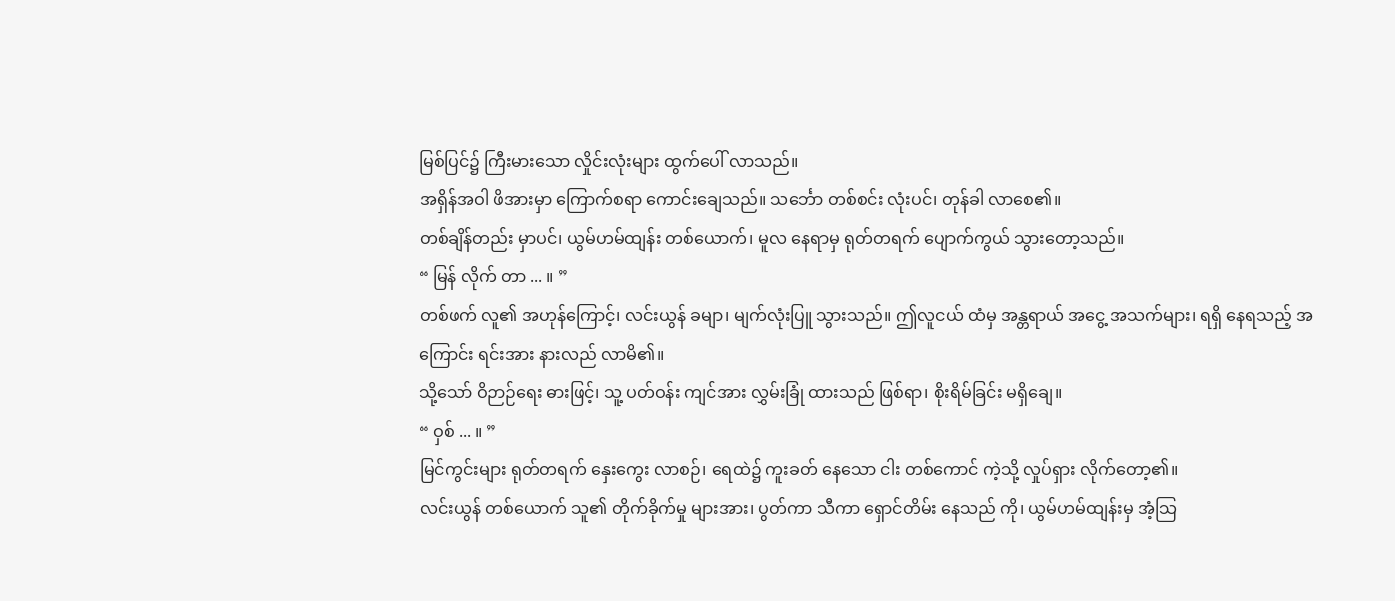မြစ်ပြင်၌ ကြီးမားသော လှိုင်းလုံးများ ထွက်ပေါ် လာသည်။
အရှိန်အဝါ ဖိအားမှာ ကြောက်စရာ ကောင်းချေသည်။ သင်္ဘော တစ်စင်း လုံးပင်၊ တုန်ခါ လာစေ၏။
တစ်ချိန်တည်း မှာပင်၊ ယွမ်ဟမ်ထျန်း တစ်ယောက်၊ မူလ နေရာမှ ရုတ်တရက် ပျောက်ကွယ် သွားတော့သည်။
“ မြန် လိုက် တာ ... ။ ”
တစ်ဖက် လူ၏ အဟုန်ကြောင့်၊ လင်းယွန် ခမျာ၊ မျက်လုံးပြူ သွားသည်။ ဤလူငယ် ထံမှ အန္တရာယ် အငွေ့ အသက်များ၊ ရရှိ နေရသည့် အကြောင်း ရင်းအား နားလည် လာမိ၏။
သို့သော် ဝိဉာဉ်ရေး ဓားဖြင့်၊ သူ့ ပတ်ဝန်း ကျင်အား လွှမ်းခြုံ ထားသည် ဖြစ်ရာ၊ စိုးရိမ်ခြင်း မရှိချေ။
“ ဝှစ် ... ။ ”
မြင်ကွင်းများ ရုတ်တရက် နှေးကွေး လာစဉ်၊ ရေထဲ၌ ကူးခတ် နေသော ငါး တစ်ကောင် ကဲ့သို့ လှုပ်ရှား လိုက်တော့၏။
လင်းယွန် တစ်ယောက် သူ၏ တိုက်ခိုက်မှု များအား၊ ပွတ်ကာ သီကာ ရှောင်တိမ်း နေသည် ကို၊ ယွမ်ဟမ်ထျန်းမှ အံ့သြ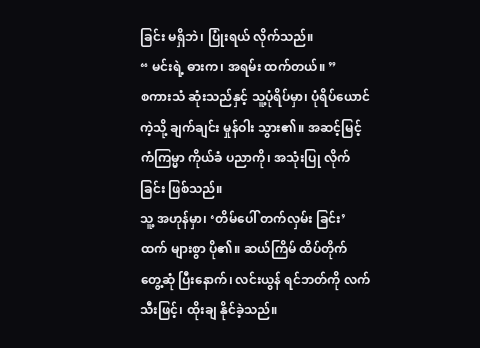ခြင်း မရှိဘဲ၊ ပြုံးရယ် လိုက်သည်။
“ မင်းရဲ့ ဓားက၊ အရမ်း ထက်တယ်။ ”
စကားသံ ဆုံးသည်နှင့် သူ့ပုံရိပ်မှာ၊ ပုံရိပ်ယောင် ကဲ့သို့ ချက်ချင်း မှုန်ဝါး သွား၏။ အဆင့်မြင့် ကံကြမ္မာ ကိုယ်ခံ ပညာကို၊ အသုံးပြု လိုက်ခြင်း ဖြစ်သည်။
သူ့ အဟုန်မှာ၊ ‘တိမ်ပေါ် တက်လှမ်း ခြင်း’ထက် များစွာ ပို၏။ ဆယ်ကြိမ် ထိပ်တိုက် တွေ့ဆုံ ပြီးနောက်၊ လင်းယွန် ရင်ဘတ်ကို လက်သီးဖြင့်၊ ထိုးချ နိုင်ခဲ့သည်။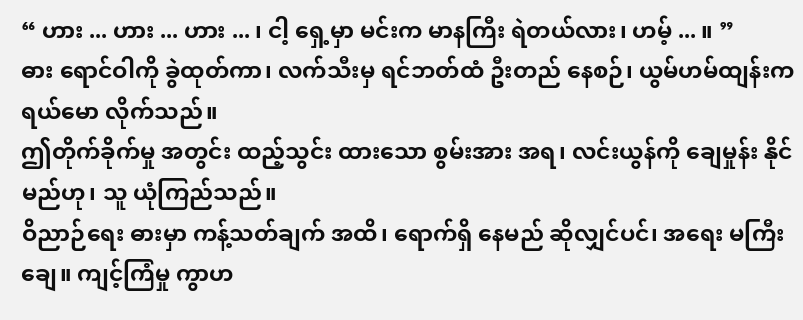“ ဟား ... ဟား ... ဟား ... ၊ ငါ့ ရှေ့မှာ မင်းက မာနကြီး ရဲတယ်လား၊ ဟမ့် ... ။ ”
ဓား ရောင်ဝါကို ခွဲထုတ်ကာ၊ လက်သီးမှ ရင်ဘတ်ထံ ဦးတည် နေစဉ်၊ ယွမ်ဟမ်ထျန်းက ရယ်မော လိုက်သည်။
ဤတိုက်ခိုက်မှု အတွင်း ထည့်သွင်း ထားသော စွမ်းအား အရ၊ လင်းယွန်ကို ချေမှုန်း နိုင်မည်ဟု၊ သူ ယုံကြည်သည်။
ဝိညာဉ်ရေး ဓားမှာ ကန့်သတ်ချက် အထိ၊ ရောက်ရှိ နေမည် ဆိုလျှင်ပင်၊ အရေး မကြီးချေ။ ကျင့်ကြံမှု ကွာဟ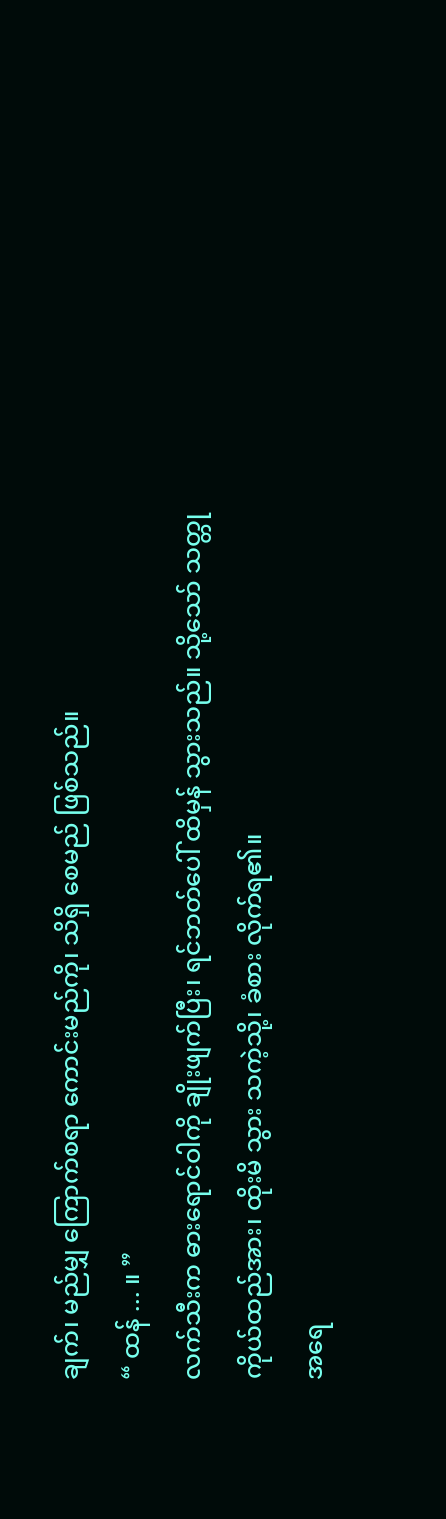ချက်၊ မည်မျှ ကြောက်စရာ ကောင်းမည်ကို၊ သိရှိ စေမည် ဖြစ်သည်။
“ ထန် ... ။ ”
လက်သီးက ဓားရောင်ဝါကို ချိုးဖျက်ပြီး၊ ရင်ဘတ်ပေါ် ထိမှန် သွားသည်။ သို့သော် သတ္တု ကိုယ်ထည်အား၊ ထိုးမိ သွား သကဲ့သို့၊ ခံစား လိုက်ရ၏။
အရေ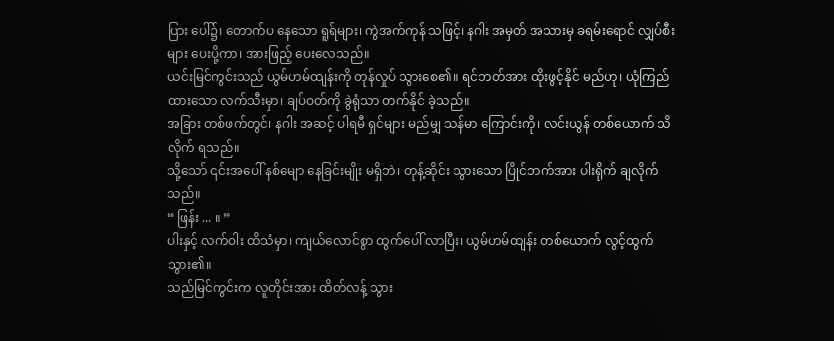ပြား ပေါ်၌၊ တောက်ပ နေသော ရူရ်များ၊ ကွဲအက်ကုန် သဖြင့်၊ နဂါး အမှတ် အသားမှ ခရမ်းရောင် လျှပ်စီးများ ပေးပို့ကာ၊ အားဖြည့် ပေးလေသည်။
ယင်းမြင်ကွင်းသည် ယွမ်ဟမ်ထျန်းကို တုန်လှုပ် သွားစေ၏။ ရင်ဘတ်အား ထိုးဖွင့်နိုင် မည်ဟု၊ ယုံကြည် ထားသော လက်သီးမှာ၊ ချပ်ဝတ်ကို ခွဲရုံသာ တက်နိုင် ခဲ့သည်။
အခြား တစ်ဖက်တွင်၊ နဂါး အဆင့် ပါရမီ ရှင်များ မည်မျှ သန်မာ ကြောင်းကို၊ လင်းယွန် တစ်ယောက် သိလိုက် ရသည်။
သို့သော် ၎င်းအပေါ် နစ်မျော နေခြင်းမျိုး မရှိဘဲ၊ တုန့်ဆိုင်း သွားသော ပြိုင်ဘက်အား ပါးရိုက် ချလိုက်သည်။
“ ဖြန်း ... ။ ”
ပါးနှင့် လက်ဝါး ထိသံမှာ၊ ကျယ်လောင်စွာ ထွက်ပေါ် လာပြီး၊ ယွမ်ဟမ်ထျန်း တစ်ယောက် လွင့်ထွက် သွား၏။
သည်မြင်ကွင်းက လူတိုင်းအား ထိတ်လန့် သွား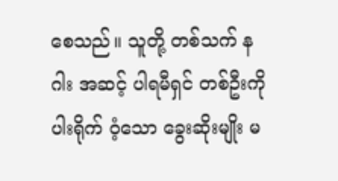စေသည်။ သူတို့ တစ်သက် နဂါး အဆင့် ပါရမီရှင် တစ်ဦးကို ပါးရိုက် ဝံ့သော ခွေးဆိုးမျိုး မ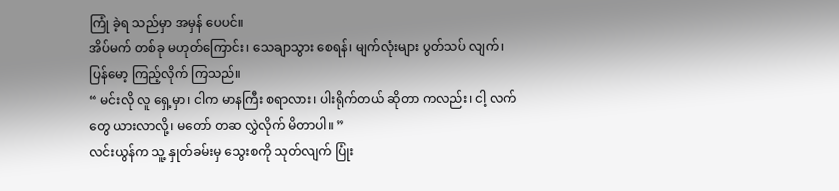ကြုံ ခဲ့ရ သည်မှာ အမှန် ပေပင်။
အိပ်မက် တစ်ခု မဟုတ်ကြောင်း၊ သေချာသွား စေရန်၊ မျက်လုံးများ ပွတ်သပ် လျက်၊ ပြန်မော့ ကြည့်လိုက် ကြသည်။
“ မင်းလို လူ ရှေ့မှာ၊ ငါက မာနကြီး စရာလား၊ ပါးရိုက်တယ် ဆိုတာ ကလည်း၊ ငါ့ လက်တွေ ယားလာလို့၊ မတော် တဆ လွှဲလိုက် မိတာပါ။ ”
လင်းယွန်က သူ့ နှုတ်ခမ်းမှ သွေးစကို သုတ်လျက် ပြုံး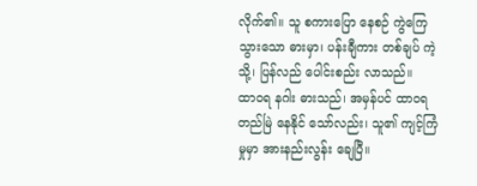လိုက်၏။ သူ စကားပြော နေစဉ် ကွဲကြေ သွားသော ဓားမှာ၊ ပန်းချီကား တစ်ချပ် ကဲ့သို့၊ ပြန်လည် ပေါင်းစည်း လာသည်။
ထာဝရ နဂါး ဓားသည်၊ အမှန်ပင် ထာဝရ တည်မြဲ နေနိုင် သော်လည်း၊ သူ၏ ကျင့်ကြံမှုမှာ အားနည်းလွန်း ချေပြီ။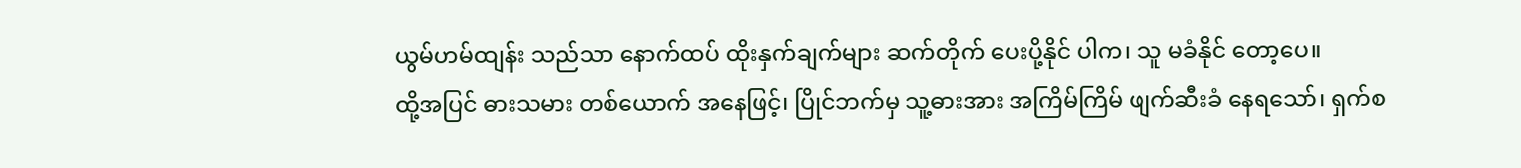ယွမ်ဟမ်ထျန်း သည်သာ နောက်ထပ် ထိုးနှက်ချက်များ ဆက်တိုက် ပေးပို့နိုင် ပါက၊ သူ မခံနိုင် တော့ပေ။
ထို့အပြင် ဓားသမား တစ်ယောက် အနေဖြင့်၊ ပြိုင်ဘက်မှ သူ့ဓားအား အကြိမ်ကြိမ် ဖျက်ဆီးခံ နေရသော်၊ ရှက်စ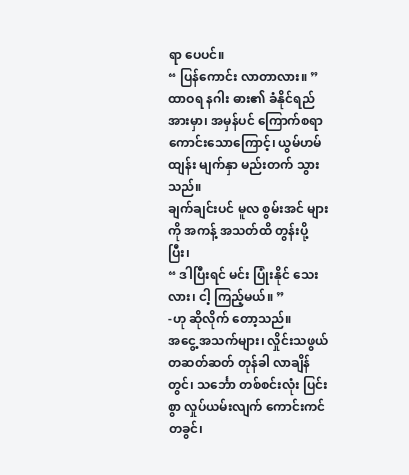ရာ ပေပင်။
“ ပြန်ကောင်း လာတာလား။ ”
ထာဝရ နဂါး ဓား၏ ခံနိုင်ရည် အားမှာ၊ အမှန်ပင် ကြောက်စရာ ကောင်းသောကြောင့်၊ ယွမ်ဟမ်ထျန်း မျက်နှာ မည်းတက် သွားသည်။
ချက်ချင်းပင် မူလ စွမ်းအင် များကို အကန့် အသတ်ထိ တွန်းပို့ပြီး၊
“ ဒါပြီးရင် မင်း ပြုံးနိုင် သေးလား၊ ငါ့ ကြည့်မယ်။ ”
-ဟု ဆိုလိုက် တော့သည်။
အငွေ့ အသက်များ၊ လှိုင်းသဖွယ် တဆတ်ဆတ် တုန်ခါ လာချိန်တွင်၊ သင်္ဘော တစ်စင်းလုံး ပြင်းစွာ လှုပ်ယမ်းလျက် ကောင်းကင် တခွင်၊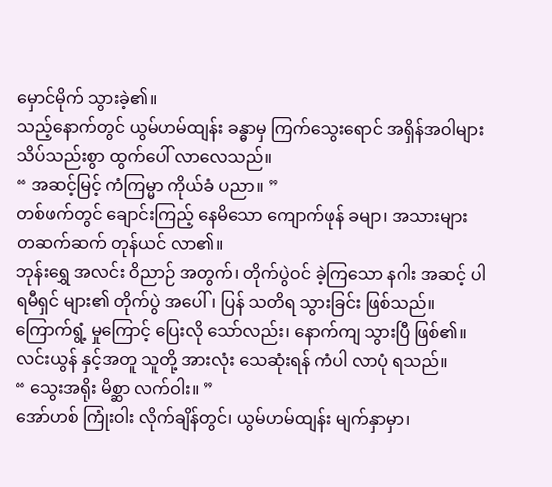မှောင်မိုက် သွားခဲ့၏။
သည့်နောက်တွင် ယွမ်ဟမ်ထျန်း ခန္ဓာမှ ကြက်သွေးရောင် အရှိန်အဝါများ သိပ်သည်းစွာ ထွက်ပေါ် လာလေသည်။
“ အဆင့်မြင့် ကံကြမ္မာ ကိုယ်ခံ ပညာ။ ”
တစ်ဖက်တွင် ချောင်းကြည့် နေမိသော ကျောက်ဖုန် ခမျာ၊ အသားများ တဆက်ဆက် တုန်ယင် လာ၏။
ဘုန်းရွှေ အလင်း ဝိညာဉ် အတွက်၊ တိုက်ပွဲဝင် ခဲ့ကြသော နဂါး အဆင့် ပါရမီရှင် များ၏ တိုက်ပွဲ အပေါ်၊ ပြန် သတိရ သွားခြင်း ဖြစ်သည်။
ကြောက်ရွံ့ မှုကြောင့် ပြေးလို သော်လည်း၊ နောက်ကျ သွားပြီ ဖြစ်၏။ လင်းယွန် နှင့်အတူ သူတို့ အားလုံး သေဆုံးရန် ကံပါ လာပုံ ရသည်။
“ သွေးအရိုး မိစ္ဆာ လက်ဝါး။ ”
အော်ဟစ် ကြုံးဝါး လိုက်ချိန်တွင်၊ ယွမ်ဟမ်ထျန်း မျက်နှာမှာ၊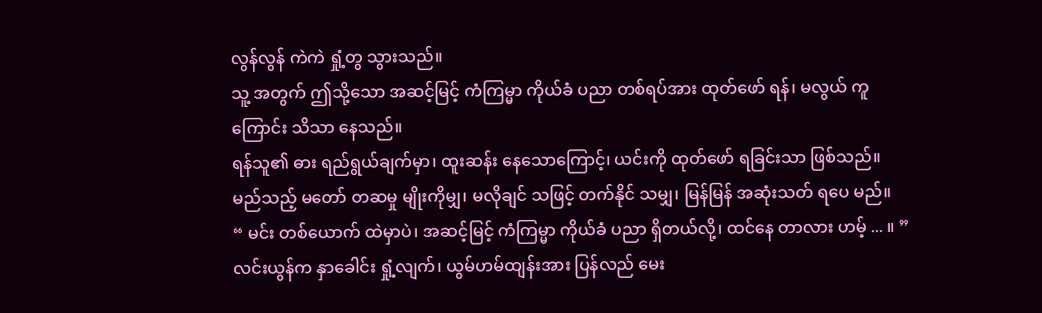လွန်လွန် ကဲကဲ ရှုံ့တွ သွားသည်။
သူ့ အတွက် ဤသို့သော အဆင့်မြင့် ကံကြမ္မာ ကိုယ်ခံ ပညာ တစ်ရပ်အား ထုတ်ဖော် ရန်၊ မလွယ် ကူကြောင်း သိသာ နေသည်။
ရန်သူ၏ ဓား ရည်ရွယ်ချက်မှာ၊ ထူးဆန်း နေသောကြောင့်၊ ယင်းကို ထုတ်ဖော် ရခြင်းသာ ဖြစ်သည်။
မည်သည့် မတော် တဆမှု မျိုးကိုမျှ၊ မလိုချင် သဖြင့် တက်နိုင် သမျှ၊ မြန်မြန် အဆုံးသတ် ရပေ မည်။
“ မင်း တစ်ယောက် ထဲမှာပဲ၊ အဆင့်မြင့် ကံကြမ္မာ ကိုယ်ခံ ပညာ ရှိတယ်လို့၊ ထင်နေ တာလား ဟမ့် ... ။ ”
လင်းယွန်က နှာခေါင်း ရှုံ့လျက်၊ ယွမ်ဟမ်ထျန်းအား ပြန်လည် မေး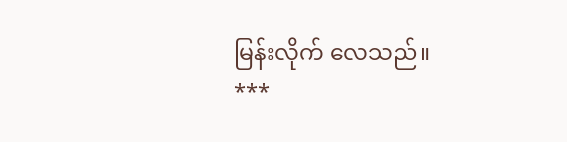မြန်းလိုက် လေသည်။
***